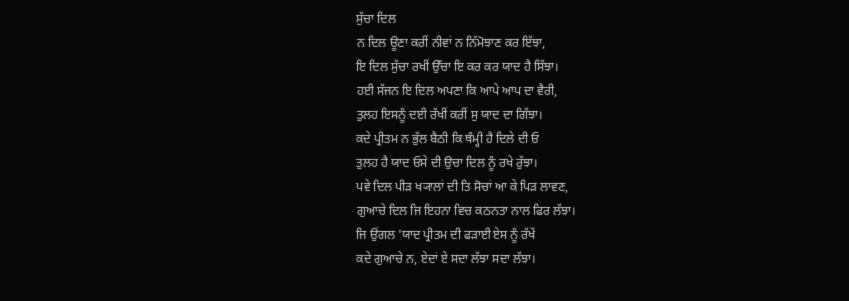ਸੁੱਚਾ ਦਿਲ
ਨ ਦਿਲ ਊਣਾ ਕਰੀਂ ਨੀਵਾਂ ਨ ਨਿੱਮੋਝਾਣ ਕਰ ਇੱਝਾ,
ਇ ਦਿਲ ਸੁੱਚਾ ਰਖੀਂ ਉੱਚਾ ਇ ਕਰ ਕਰ ਯਾਦ ਹੈ ਸਿੱਝਾ।
ਹਈ ਸੱਜਨ ਇ ਦਿਲ ਅਪਣਾ ਕਿ ਆਪੇ ਆਪ ਦਾ ਵੈਰੀ,
ਤੁਲਹ ਇਸਨੂੰ ਦਈ ਰੱਖੀਂ ਕਰੀਂ ਸੁ ਯਾਦ ਦਾ ਗਿੱਝਾ।
ਕਦੇ ਪ੍ਰੀਤਮ ਨ ਭੁੱਲ ਬੈਠੀ ਕਿ ਥੰਮ੍ਹੀ ਹੈ ਦਿਲੇ ਦੀ ਓ
ਤੁਲਹ ਹੈ ਯਾਦ ਓਸੇ ਦੀ ਉਚਾ ਦਿਲ ਨੂੰ ਰਖੇ ਰੁੱਝਾ।
ਪਵੇ ਦਿਲ ਪੀੜ ਖ੍ਯਾਲਾਂ ਦੀ ਤਿ ਸੋਚਾਂ ਆ ਕੇ ਪਿੜ ਲਾਵਣ,
ਗੁਆਚੇ ਦਿਲ ਜਿ ਇਹਨਾ ਵਿਚ ਕਠਨਤਾ ਨਾਲ ਫਿਰ ਲੱਝਾ।
ਜਿ ਉਂਗਲ 'ਯਾਦ ਪ੍ਰੀਤਮ ਦੀ ਫੜਾਈ ਏਸ ਨੂੰ ਰੱਖੇਂ
ਕਦੇ ਗੁਆਚੇ ਨ, ਏਦਾਂ ਏ ਸਦਾ ਲੱਝਾ ਸਦਾ ਲੱਝਾ।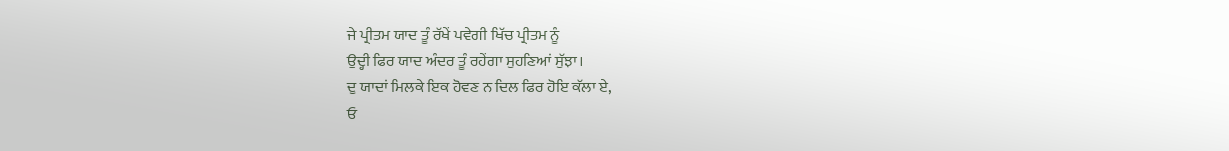ਜੇ ਪ੍ਰੀਤਮ ਯਾਦ ਤੂੰ ਰੱਖੇਂ ਪਵੇਗੀ ਖਿੱਚ ਪ੍ਰੀਤਮ ਨੂੰ
ਉਦ੍ਹੀ ਫਿਰ ਯਾਦ ਅੰਦਰ ਤੂੰ ਰਹੇਂਗਾ ਸੁਹਣਿਆਂ ਸੁੱਝਾ।
ਦੁ ਯਾਦਾਂ ਮਿਲਕੇ ਇਕ ਹੋਵਣ ਨ ਦਿਲ ਫਿਰ ਹੋਇ ਕੱਲਾ ਏ,
ਓ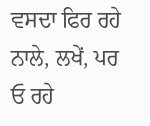ਵਸਦਾ ਫਿਰ ਰਹੇ ਨਾਲੇ, ਲਖੇਂ, ਪਰ ਓ ਰਹੇ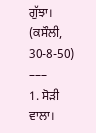ਗੁੱਝਾ।
(ਕਸੌਲੀ, 30-8-50)
–––
1. ਸੋੜੀ ਵਾਲਾ।